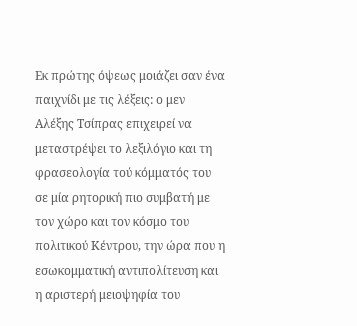Εκ πρώτης όψεως μοιάζει σαν ένα παιχνίδι με τις λέξεις: ο μεν Αλέξης Τσίπρας επιχειρεί να μεταστρέψει το λεξιλόγιο και τη φρασεολογία τού κόμματός του σε μία ρητορική πιο συμβατή με τον χώρο και τον κόσμο του πολιτικού Κέντρου, την ώρα που η εσωκομματική αντιπολίτευση και η αριστερή μειοψηφία του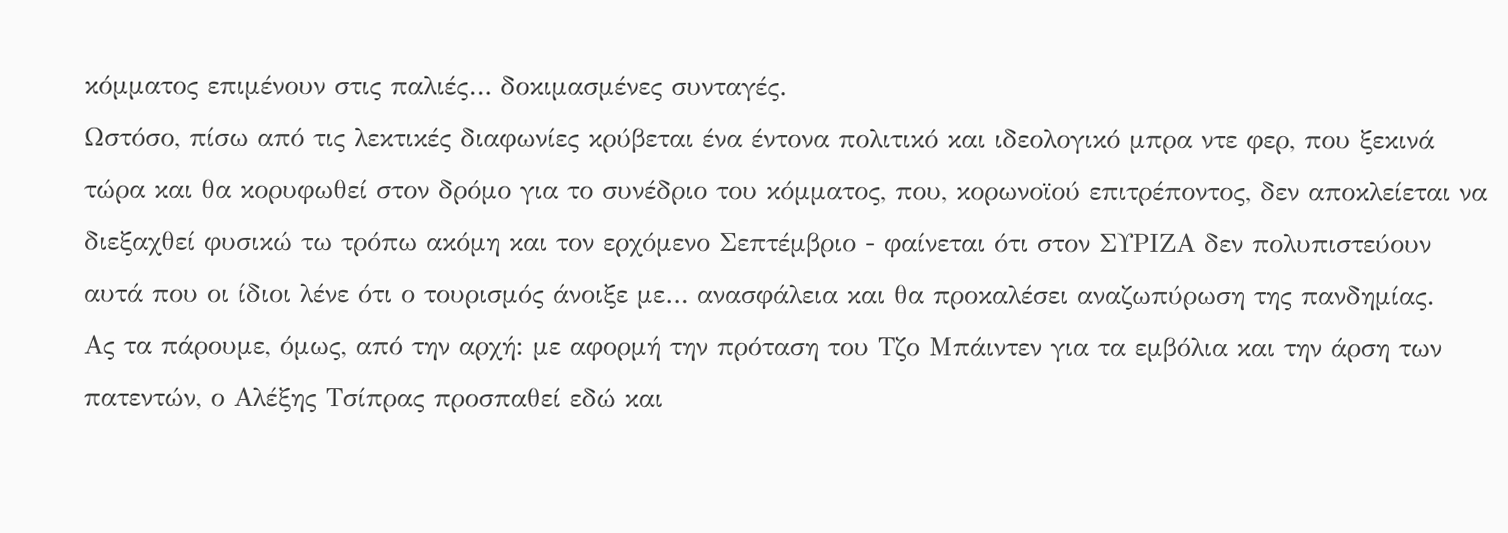κόμματος επιμένουν στις παλιές… δοκιμασμένες συνταγές.
Ωστόσο, πίσω από τις λεκτικές διαφωνίες κρύβεται ένα έντονα πολιτικό και ιδεολογικό μπρα ντε φερ, που ξεκινά τώρα και θα κορυφωθεί στον δρόμο για το συνέδριο του κόμματος, που, κορωνοϊού επιτρέποντος, δεν αποκλείεται να διεξαχθεί φυσικώ τω τρόπω ακόμη και τον ερχόμενο Σεπτέμβριο - φαίνεται ότι στον ΣΥΡΙΖΑ δεν πολυπιστεύουν αυτά που οι ίδιοι λένε ότι ο τουρισμός άνοιξε με… ανασφάλεια και θα προκαλέσει αναζωπύρωση της πανδημίας.
Ας τα πάρουμε, όμως, από την αρχή: με αφορμή την πρόταση του Τζο Μπάιντεν για τα εμβόλια και την άρση των πατεντών, ο Αλέξης Τσίπρας προσπαθεί εδώ και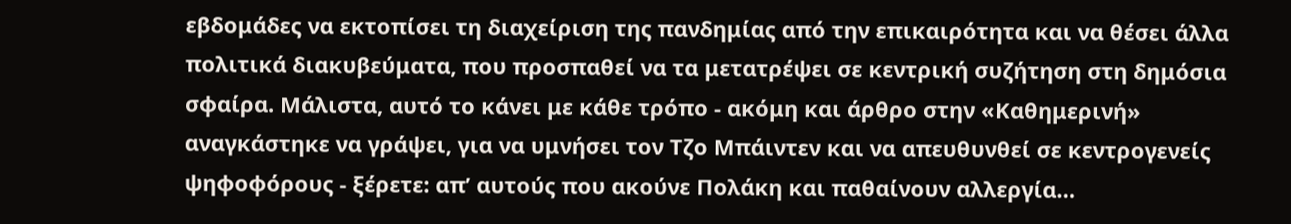εβδομάδες να εκτοπίσει τη διαχείριση της πανδημίας από την επικαιρότητα και να θέσει άλλα πολιτικά διακυβεύματα, που προσπαθεί να τα μετατρέψει σε κεντρική συζήτηση στη δημόσια σφαίρα. Μάλιστα, αυτό το κάνει με κάθε τρόπο - ακόμη και άρθρο στην «Καθημερινή» αναγκάστηκε να γράψει, για να υμνήσει τον Τζο Μπάιντεν και να απευθυνθεί σε κεντρογενείς ψηφοφόρους - ξέρετε: απ’ αυτούς που ακούνε Πολάκη και παθαίνουν αλλεργία…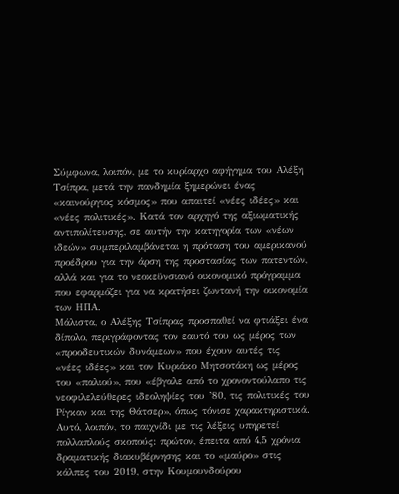Σύμφωνα, λοιπόν, με το κυρίαρχο αφήγημα του Αλέξη Τσίπρα, μετά την πανδημία ξημερώνει ένας «καινούργιος κόσμος» που απαιτεί «νέες ιδέες» και «νέες πολιτικές». Κατά τον αρχηγό της αξιωματικής αντιπολίτευσης, σε αυτήν την κατηγορία των «νέων ιδεών» συμπεριλαμβάνεται η πρόταση του αμερικανού προέδρου για την άρση της προστασίας των πατεντών, αλλά και για το νεοκεϋνσιανό οικονομικό πρόγραμμα που εφαρμόζει για να κρατήσει ζωντανή την οικονομία των ΗΠΑ.
Μάλιστα, ο Αλέξης Τσίπρας προσπαθεί να φτιάξει ένα δίπολο, περιγράφοντας τον εαυτό του ως μέρος των «προοδευτικών δυνάμεων» που έχουν αυτές τις «νέες ιδέες» και τον Κυριάκο Μητσοτάκη ως μέρος του «παλιού», που «έβγαλε από το χρονοντούλαπο τις νεοφιλελεύθερες ιδεοληψίες του ’80, τις πολιτικές του Ρίγκαν και της Θάτσερ», όπως τόνισε χαρακτηριστικά.
Αυτό, λοιπόν, το παιχνίδι με τις λέξεις υπηρετεί πολλαπλούς σκοπούς: πρώτον, έπειτα από 4,5 χρόνια δραματικής διακυβέρνησης και το «μαύρο» στις κάλπες του 2019, στην Κουμουνδούρου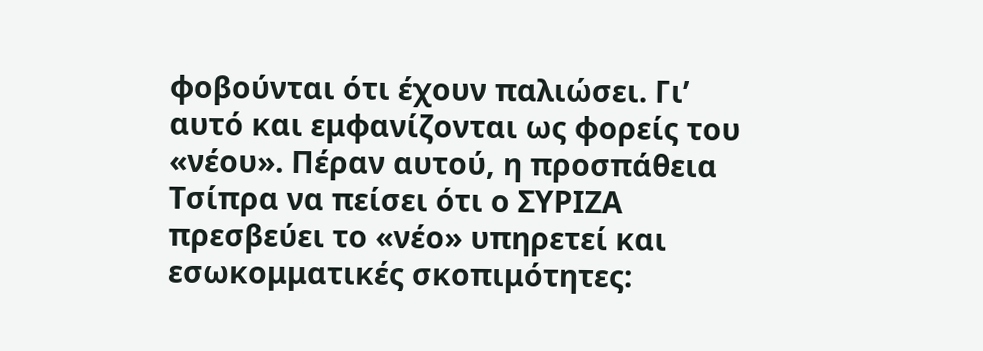φοβούνται ότι έχουν παλιώσει. Γι’ αυτό και εμφανίζονται ως φορείς του «νέου». Πέραν αυτού, η προσπάθεια Τσίπρα να πείσει ότι ο ΣΥΡΙΖΑ πρεσβεύει το «νέο» υπηρετεί και εσωκομματικές σκοπιμότητες: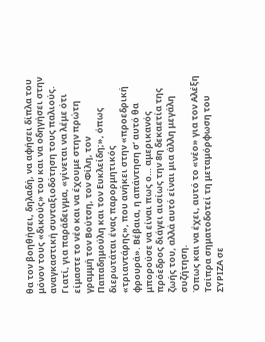θα τον βοηθήσει, δηλαδή, να αφήσει δίπλα του μόνον τους «δικούς» του και να οδηγήσει στην αναγκαστική συνταξιοδότηση τους παλιούς.
Γιατί, για παράδειγμα, «γίνεται να λέμε ότι είμαστε το νέο και να έχουμε στην πρώτη γραμμή τον Βούτση, τον Φίλη, τον Παπαδημούλη και τον Ευκλείδη;», όπως διερωτάται ένας παρορμητικός «τριαντάρης», που ανήκει στην «προεδρική φρουρά». Βέβαια, η απάντηση σ’ αυτό θα μπορούσε να είναι πως ο… αμερικανός πρόεδρος διάγει αισίως την 8η δεκαετία της ζωής του, αλλά αυτό είναι μια άλλη μεγάλη συζήτηση.
Όπως και να έχει, αυτό το «νέο» για τον Αλέξη Τσίπρα σηματοδοτεί τη μεταμόρφωση του ΣΥΡΙΖΑ σε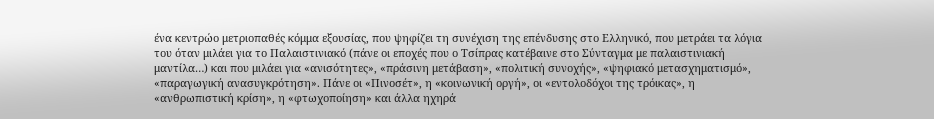ένα κεντρώο μετριοπαθές κόμμα εξουσίας, που ψηφίζει τη συνέχιση της επένδυσης στο Ελληνικό, που μετράει τα λόγια του όταν μιλάει για το Παλαιστινιακό (πάνε οι εποχές που ο Τσίπρας κατέβαινε στο Σύνταγμα με παλαιστινιακή μαντίλα…) και που μιλάει για «ανισότητες», «πράσινη μετάβαση», «πολιτική συνοχής», «ψηφιακό μετασχηματισμό», «παραγωγική ανασυγκρότηση». Πάνε οι «Πινοσέτ», η «κοινωνική οργή», οι «εντολοδόχοι της τρόικας», η «ανθρωπιστική κρίση», η «φτωχοποίηση» και άλλα ηχηρά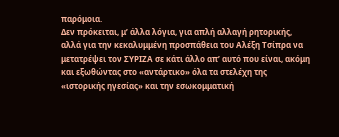παρόμοια.
Δεν πρόκειται, μ’ άλλα λόγια, για απλή αλλαγή ρητορικής, αλλά για την κεκαλυμμένη προσπάθεια του Αλέξη Τσίπρα να μετατρέψει τον ΣΥΡΙΖΑ σε κάτι άλλο απ’ αυτό που είναι, ακόμη και εξωθώντας στο «αντάρτικο» όλα τα στελέχη της «ιστορικής ηγεσίας» και την εσωκομματική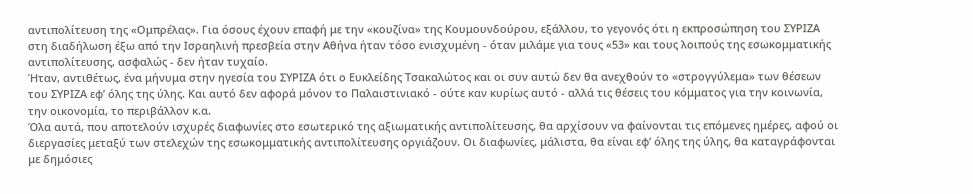αντιπολίτευση της «Ομπρέλας». Για όσους έχουν επαφή με την «κουζίνα» της Κουμουνδούρου, εξάλλου, το γεγονός ότι η εκπροσώπηση του ΣΥΡΙΖΑ στη διαδήλωση έξω από την Ισραηλινή πρεσβεία στην Αθήνα ήταν τόσο ενισχυμένη - όταν μιλάμε για τους «53» και τους λοιπούς της εσωκομματικής αντιπολίτευσης, ασφαλώς - δεν ήταν τυχαίο.
Ήταν, αντιθέτως, ένα μήνυμα στην ηγεσία του ΣΥΡΙΖΑ ότι ο Ευκλείδης Τσακαλώτος και οι συν αυτώ δεν θα ανεχθούν το «στρογγύλεμα» των θέσεων του ΣΥΡΙΖΑ εφ’ όλης της ύλης. Και αυτό δεν αφορά μόνον το Παλαιστινιακό - ούτε καν κυρίως αυτό - αλλά τις θέσεις του κόμματος για την κοινωνία, την οικονομία, το περιβάλλον κ.α.
Όλα αυτά, που αποτελούν ισχυρές διαφωνίες στο εσωτερικό της αξιωματικής αντιπολίτευσης, θα αρχίσουν να φαίνονται τις επόμενες ημέρες, αφού οι διεργασίες μεταξύ των στελεχών της εσωκομματικής αντιπολίτευσης οργιάζουν. Οι διαφωνίες, μάλιστα, θα είναι εφ’ όλης της ύλης, θα καταγράφονται με δημόσιες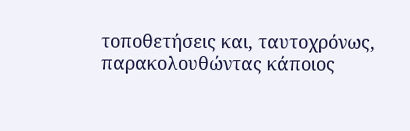τοποθετήσεις και, ταυτοχρόνως, παρακολουθώντας κάποιος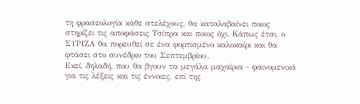τη φρασεολογία κάθε στελέχους, θα καταλαβαίνει ποιος στηρίζει τις αποφάσεις Τσίπρα και ποιος όχι. Κάπως έτσι, ο ΣΥΡΙΖΑ θα πορευθεί σε ένα φορτισμένο καλοκαίρι και θα φτάσει στο συνέδριο του Σεπτεμβρίου.
Εκεί, δηλαδή, που θα βγουν τα μεγάλα μαχαίρια - φαινομενικά για τις λέξεις και τις έννοιες, επί της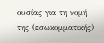ουσίας για τη νομή της (εσωκομματικής)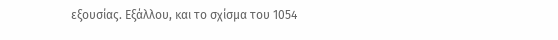εξουσίας. Εξάλλου, και το σχίσμα του 1054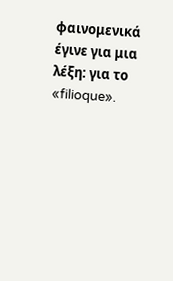φαινομενικά έγινε για μια λέξη: για το «filioque».